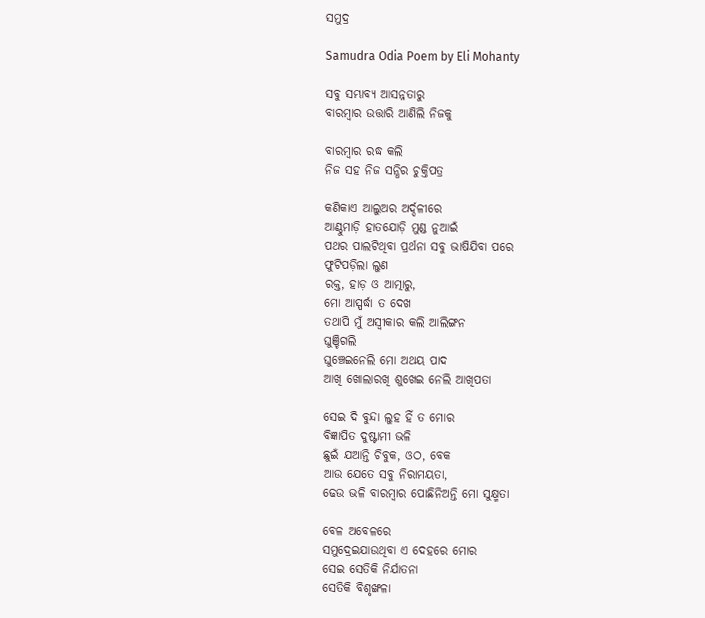ସମୁଦ୍ର

Samudra Odia Poem by Eli Mohanty

ସବୁ ସମ୍ଭାବ୍ୟ ଆସନ୍ନତାରୁ
ବାରମ୍ବାର ଉତ୍ତାରି ଆଣିଲି ନିଜକୁ

ବାରମ୍ବାର ରଦ୍ଧ କଲି
ନିଜ ସହ ନିଜ ସନ୍ଧିର ଚୁକ୍ତିପତ୍ର

କଣିକାଏ ଆଲୁଅର ଅର୍ଦ୍ଦଳୀରେ
ଆଣ୍ଠୁମାଡ଼ି ହାତଯୋଡ଼ି ମୁଣ୍ଡ ନୁଆଇଁ
ପଥର ପାଲଟିଥିବା ପ୍ରର୍ଥନା ସବୁ ଭାଷିଯିବା ପରେ
ଫୁଟିପଡ଼ିଲା ଲୁଣ
ରକ୍ତ, ହାଡ଼ ଓ ଆତ୍ମାରୁ,
ମୋ ଆସ୍ପର୍ଦ୍ଧା ତ ଦେଖ
ତଥାପି ମୁଁ ଅସ୍ୱୀକାର କଲି ଆଲିଙ୍ଗନ
ଘୁଞ୍ଚିଗଲି
ଘୁଞ୍ଚେଇନେଲି ମୋ ଅଥୟ ପାଦ
ଆଖି ଖୋଲାରଖି ଶୁଖେଇ ନେଲି ଆଖିପତା

ସେଇ ଦି ବୁନ୍ଦା ଲୁହ ହିଁ ତ ମୋର
ବିଜ୍ଞାପିତ ଦୁଷ୍ଟାମୀ ଭଳି
ଛୁଇଁ ଯଆନ୍ତି ଚିବୁକ, ଓଠ, ବେକ
ଆଉ ଯେତେ ସବୁ ନିରାମୟତା,
ଢେଉ ଭଳି ବାରମ୍ବାର ପୋଛିନିଅନ୍ତି ମୋ ସୁକ୍ଷ୍ମତା

ବେଳ ଅବେଳରେ
ସମୁଦ୍ରେଇଯାଉଥିବା ଏ ଦେହରେ ମୋର
ସେଇ ସେତିକି ନିର୍ଯାତନା
ସେତିକି ବିଶୃଙ୍ଖଳା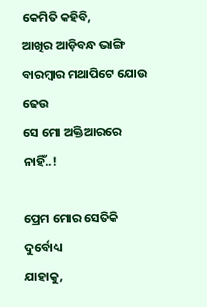କେମିତି କହିବି,
ଆଖିର ଆଡ଼ିବନ୍ଧ ଭାଙ୍ଗି
ବାରମ୍ବାର ମଥାପିଟେ ଯୋଉ ଢେଉ
ସେ ମୋ ଅକ୍ତିଆରରେ ନାହିଁ..!

ପ୍ରେମ ମୋର ସେତିକି ଦୁର୍ବୋଧ୍ୟ
ଯାହାକୁ,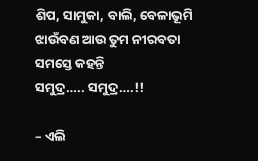ଶିପ, ସାମୁକା, ବାଲି, ବେଳାଭୂମି
ଝାଉଁବଣ ଆଉ ତୁମ ନୀରବତା ସମସ୍ତେ କହନ୍ତି
ସମୁଦ୍ର….. ସମୁଦ୍ର….!!

– ଏଲି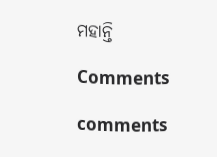ମହାନ୍ତି

Comments

comments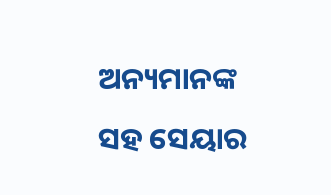ଅନ୍ୟମାନଙ୍କ ସହ ସେୟାର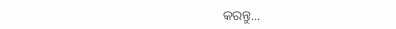କରନ୍ତୁ...